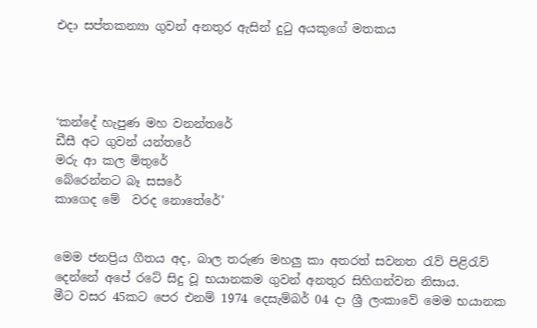එදා සප්තකන්‍යා ගුවන් අනතුර ඇසින් දුටු අයකුගේ මතකය




‘කන්දේ හැපුණ මහ වනන්තරේ
ඩීසී අට ගුවන් යන්තරේ
මරු ආ කල මිතුරේ
බේරෙන්නට බෑ සසරේ
කාගෙද මේ  වරද නොතේරේ’


මෙම ජනප්‍රිය ගීතය අද, බාල තරුණ මහලු කා අතරත් සවනත රැව් පිළිරැව් දෙන්නේ අපේ රටේ සිදු වූ භයානකම ගුවන් අනතුර සිහිගන්වන නිසාය.
මීට වසර 45කට පෙර එනම් 1974 දෙසැම්බර් 04 ද‌ා ශ්‍රී ලංකාවේ මෙම භයානක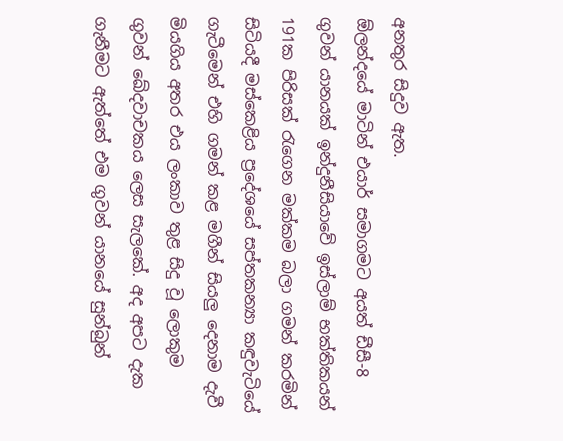අනතුර සිදුව ඇත.
ඕලන්දයේ මාටින් එයාර් සමාගමට අයත් ඩීසී-8 ගුවන් යානයක් ඉන්දුනීසියාවේ ඉස්ලාම් භක්තිකයන් 191ක පිරිසක් රැගෙන මක්කම බලා ගමන් කරමින් සිටියදී මස්කෙළිය ප්‍රදේශයේ සප්තකන්‍යා කඳුවැටියේ ගැටීමෙන් එහි ගමන් කළ මගීන් සියලු දෙනාම දැවී මියගිය අතර එය ලංකාව තුළ සිදු වූ ලොකුම ගුවන් ඛේදවාචකය ලෙස සැලකේ. අද අපට දැක ගැනීමට ඇත්තේ එම ගුවන් යානයේ සුන්බුන්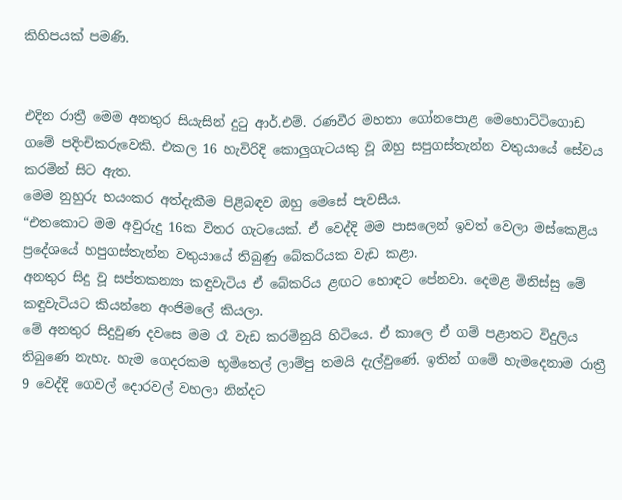කිහිපයක් පමණි.


එදින රාත්‍රී මෙම අනතුර සියැසින් දුටු ආර්.එම්. රණවීර මහතා ගෝනපොළ මෙහොට්ටිගොඩ ගමේ පදිංචිකරුවෙකි. එකල 16 හැවිරිදි කොලුගැටයකු වූ ඔහු සපුගස්තැන්න වතුයායේ සේවය කරමින් සිට ඇත.
මෙම නුහුරු භයංකර අත්දැකීම පිළිබඳව ඔහු මෙසේ පැවසීය.
“එතකොට මම අවුරුදු 16ක විතර ගැටයෙක්. ඒ වෙද්දි මම පාසලෙන් ඉවත් වෙලා මස්කෙළිය ප්‍රදේශයේ හපුගස්තැන්න වතුයායේ තිබුණු බේකරියක වැඩ කළා.
අනතුර සිදු වූ සප්තකන්‍යා කඳුවැටිය ඒ බේකරිය ළඟට හොඳට පේනවා. දෙමළ මිනිස්සු මේ කඳුවැටියට කියන්නෙ අංජිමලේ කියලා.
මේ අනතුර සිදුවුණ දවසෙ මම රෑ වැඩ කරමිනුයි හිටියෙ. ඒ කාලෙ ඒ ගම් පළාතට විදුලිය තිබුණෙ නැහැ. හැම ගෙදරකම භූමිතෙල් ලාම්පු තමයි දැල්වුණේ. ඉතින් ගමේ හැමදෙනාම රාත්‍රී 9 වෙද්දි ගෙවල් දොරවල් වහලා නින්දට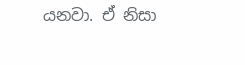යනවා. ඒ නිසා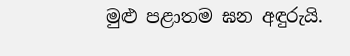මුළු පළාතම ඝන අඳුරුයි.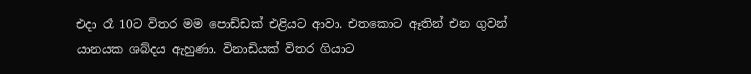එද‌ා රෑ 10ට විතර මම පොඩ්ඩක් එළියට ආවා. එතකොට ඈතින් එන ගුවන් යානයක ශබ්දය ඇහුණා. විනාඩියක් විතර ගියාට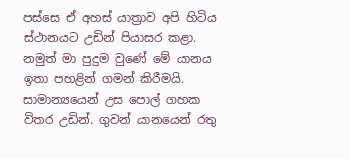පස්සෙ ඒ අහස් යාත්‍රාව අපි හිටිය ස්ථානයට උඩින් පියාසර කළා. නමුත් මා පුදුම වුණේ මේ යානය ඉතා පහළින් ගමන් කිරීමයි. සාමාන්‍යයෙන් උස පොල් ගහක විතර උඩින්. ගුවන් යානයෙන් රතු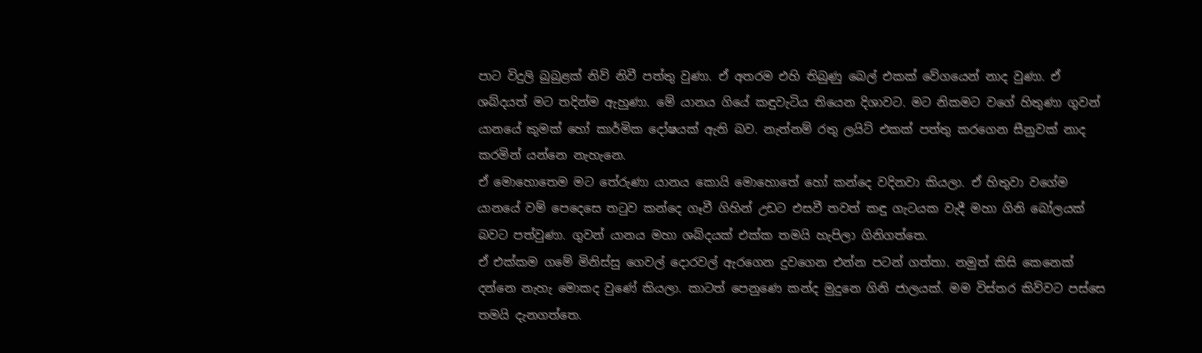පාට විදුලි බුබුළක් නිව් නිවී පත්තු වුණා. ඒ අතරම එහි තිබුණු බෙල් එකක් වේගයෙන් නාද වුණා. ඒ ශබ්දයත් මට තදින්ම ඇහුණා. මේ යානය ගියේ කඳුවැටිය තියෙන දිශාවට. මට නිකමට වගේ හිතුණා ගුවන් යානයේ කුමක් හෝ කාර්මික දෝෂයක් ඇති බව. නැත්නම් රතු ලයිට් එකක් පත්තු කරගෙන සීනුවක් නාද කරමින් යන්නෙ නැහැනෙ.
ඒ මොහොතෙම මට තේරුණා යානය කොයි මොහොතේ හෝ කන්දෙ වදිනවා කියලා. ඒ හිතුවා වගේම යානයේ වම් පෙදෙසෙ තටුව කන්දෙ ගෑවී ගිහින් උඩට එසවී තවත් කඳු ගැටයක වැදී මහා ගිනි බෝලයක් බවට පත්වුණා. ගුවන් යානය මහා ශබ්දයක් එක්ක තමයි හැපිලා ගිනිගත්තෙ.
ඒ එක්කම ගමේ මිනිස්සු ගෙවල් දොරවල් ඇරගෙන දුවගෙන එන්න පටන් ගත්තා. නමුත් කිසි කෙනෙක් දන්නෙ නැහැ මොකද වුණේ කියලා. කාටත් පෙනුණෙ කන්ද මුදුනෙ ගිනි ජාලයක්. මම විස්තර කිව්වට පස්සෙ තමයි දැනගත්තෙ.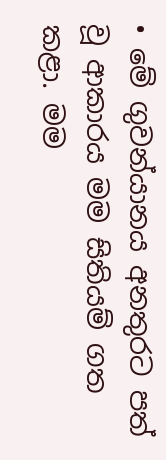• මේ ගුවන්යානය අනතුරට පත් වූ ආකාරය මම සිතියම් ගත කළා. මම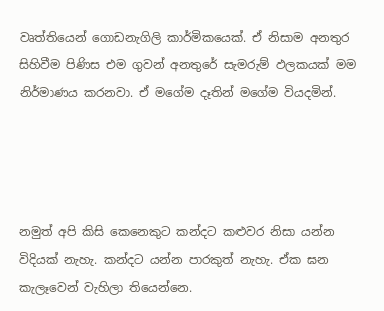වෘත්තියෙන් ගොඩනැගිලි කාර්මිකයෙක්. ඒ නිසාම අනතුර සිහිවීම පිණිස එම ගුවන් අනතුරේ සැමරුම් ඵලකයක් මම නිර්මාණය කරනවා. ඒ මගේම දෑතින් මගේම වියදමින්.




නමුත් අපි කිසි කෙනෙකුට කන්දට කළුවර නිසා යන්න විදියක් නැහැ. කන්දට යන්න පාරකුත් නැහැ. ඒක ඝන කැලෑවෙන් වැහිලා තියෙන්නෙ.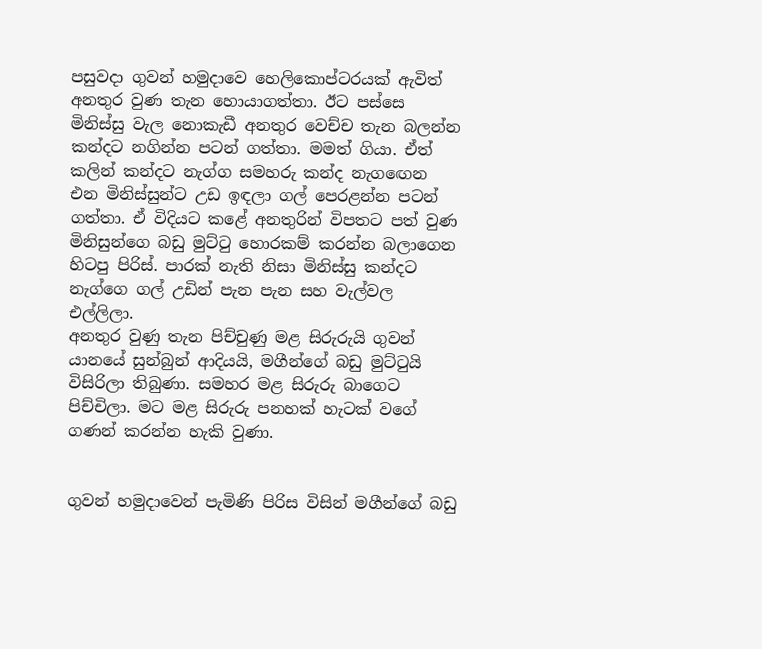පසුවද‌ා ගුවන් හමුද‌ාවෙ හෙලිකොප්ටරයක් ඇවිත් අනතුර වුණ තැන හොයාගත්තා. ඊට පස්සෙ මිනිස්සු වැල නොකැඩී අනතුර වෙච්ච තැන බලන්න කන්දට නගින්න පටන් ගත්තා. මමත් ගියා. ඒත් කලින් කන්දට නැග්ග සමහරු කන්ද නැගඟෙන එන මිනිස්සුන්ට උඩ ඉඳලා ගල් පෙරළන්න පටන් ගත්තා. ඒ විදියට කළේ අනතුරින් විපතට පත් වුණ මිනිසුන්ගෙ බඩු මුට්ටු හොරකම් කරන්න බලාගෙන හිටපු පිරිස්. පාරක් නැති නිසා මිනිස්සු කන්දට නැග්ගෙ ගල් උඩින් පැන පැන සහ වැල්වල එල්ලිලා.
අනතුර වුණු තැන පිච්චුණු මළ සිරුරුයි ගුවන් යානයේ සුන්බුන් ආදියයි, මගීන්ගේ බඩු මුට්ටුයි විසිරිලා තිබුණා. සමහර මළ සිරුරු බාගෙට පිච්චිලා. මට මළ සිරුරු පනහක් හැටක් වගේ ගණන් කරන්න හැකි වුණා.


ගුවන් හමුද‌ාවෙන් පැමිණි පිරිස විසින් මගීන්ගේ බඩු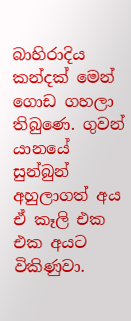බාහිරාදිය කන්දක් මෙන් ගොඩ ගහලා තිබුණෙ. ගුවන් යානයේ සුන්බුන් අහුලාගත් අය ඒ කෑලි එක එක අයට විකිණුවා.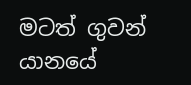මටත් ගුවන් යානයේ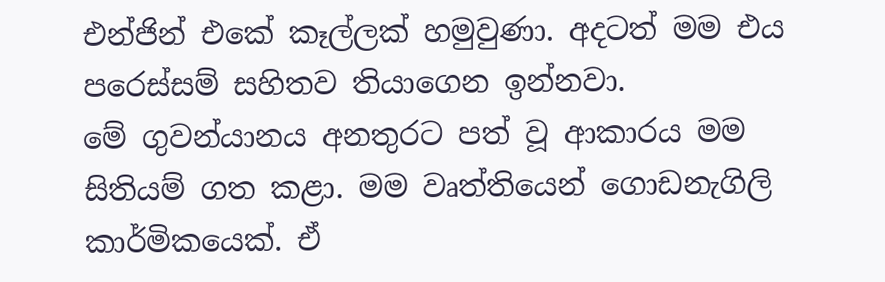එන්ජින් එකේ කෑල්ලක් හමුවුණා. අදටත් මම එය පරෙස්සම් සහිතව තියාගෙන ඉන්නවා.
මේ ගුවන්යානය අනතුරට පත් වූ ආකාරය මම සිතියම් ගත කළා. මම වෘත්තියෙන් ගොඩනැගිලි කාර්මිකයෙක්. ඒ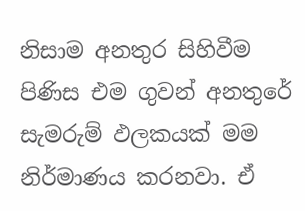නිසාම අනතුර සිහිවීම පිණිස එම ගුවන් අනතුරේ සැමරුම් ඵලකයක් මම නිර්මාණය කරනවා. ඒ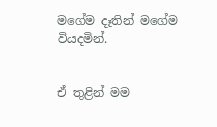මගේම දෑතින් මගේම වියදමින්.


ඒ තුළින් මම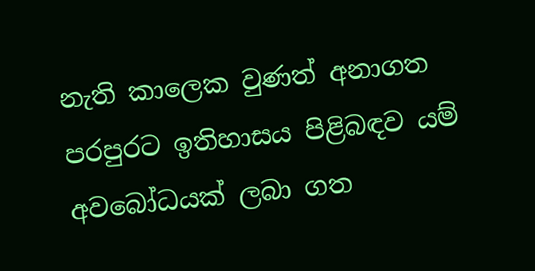නැති කාලෙක වුණත් අනාගත පරපුරට ඉතිහාසය පිළිබඳව යම් අවබෝධයක් ලබා ගත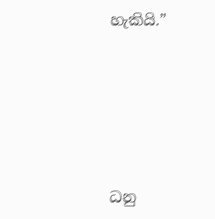හැකියි.”





ධනු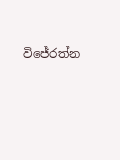විජේරත්න